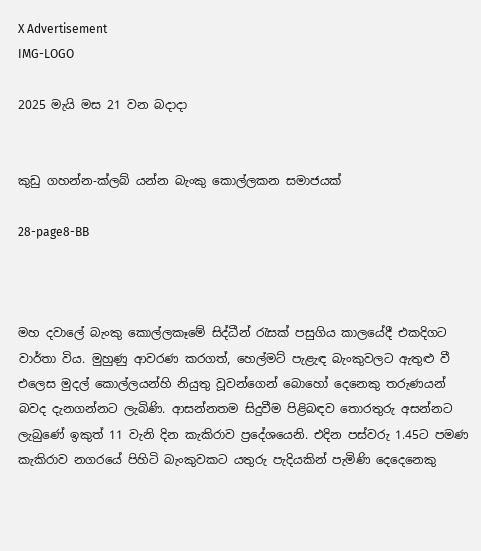X Advertisement
IMG-LOGO

2025 මැයි මස 21 වන බදාදා


කුඩු ගහන්න-ක්ලබ් යන්න බැංකු කොල්ලකන සමාජයක්

28-page8-BB



මහ දවාලේ බැංකු කොල්ලකෑමේ සිද්ධීන් රැසක් පසුගිය කාලයේදී එකදිගට වාර්තා විය. මුහුණු ආවරණ කරගත්, හෙල්මට් පැළැඳ බැංකුවලට ඇතුළු වී එලෙස මුදල් කොල්ලයන්හි නියුතු වූවන්ගෙන් බොහෝ දෙනෙකු තරුණයන් බවද දැනගන්නට ලැබිණි. ආසන්නතම සිදුවීම පිළිබඳව තොරතුරු අසන්නට ලැබුණේ ඉකුත් 11 වැනි දින කැකිරාව ප්‍රදේශයෙනි. එදින පස්වරු 1.45ට පමණ කැකිරාව නගරයේ පිහිටි බැංකුවකට යතුරු පැදියකින් පැමිණි දෙදෙනෙකු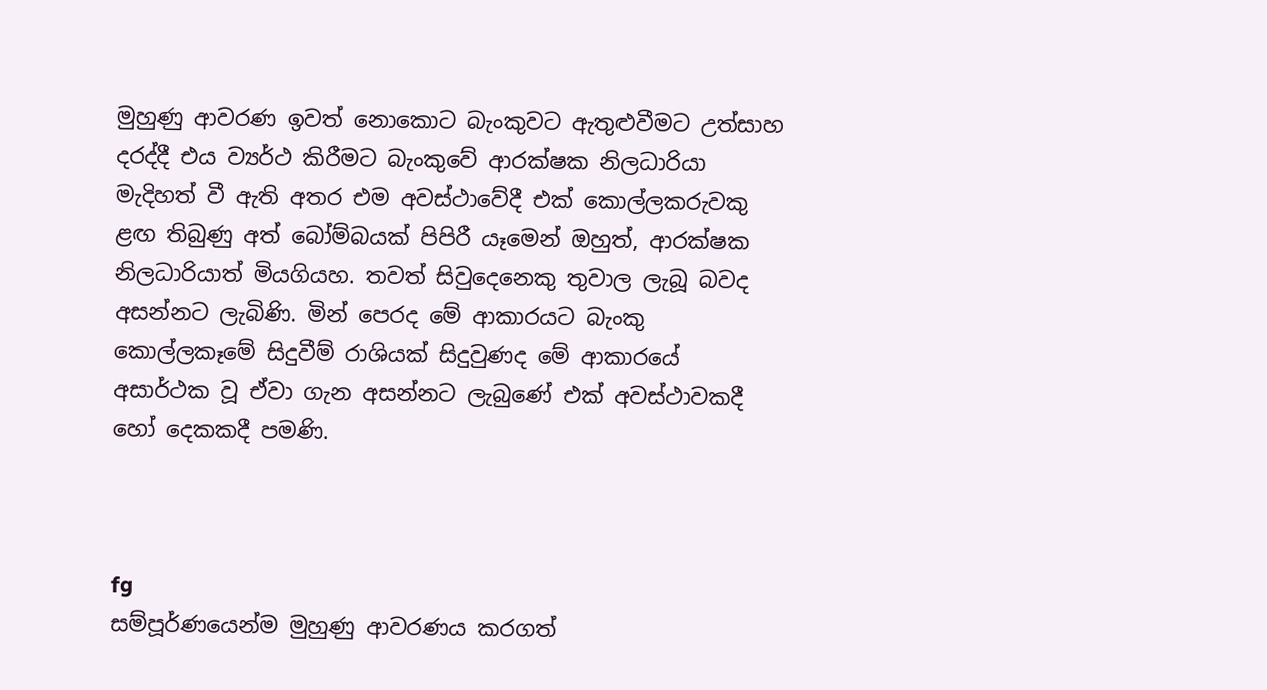මුහුණු ආවරණ ඉවත් නොකොට බැංකුවට ඇතුළුවීමට උත්සාහ දරද්දී එය ව්‍යර්ථ කිරීමට බැංකුවේ ආරක්ෂක නිලධාරියා මැදිහත් වී ඇති අතර එම අවස්ථාවේදී එක් කොල්ලකරුවකු ළඟ තිබුණු අත් බෝම්බයක් පිපිරී යෑමෙන් ඔහුත්, ආරක්ෂක නිලධාරියාත් මියගියහ. තවත් සිවුදෙනෙකු තුවාල ලැබූ බවද අසන්නට ලැබිණි. මින් පෙරද මේ ආකාරයට බැංකු කොල්ලකෑමේ සිදුවීම් රාශියක් සිදුවුණද මේ ආකාරයේ අසාර්ථක වූ ඒවා ගැන අසන්නට ලැබුණේ එක් අවස්ථාවකදී හෝ දෙකකදී පමණි.



fg
සම්පූර්ණයෙන්ම මුහුණු ආවරණය කරගත්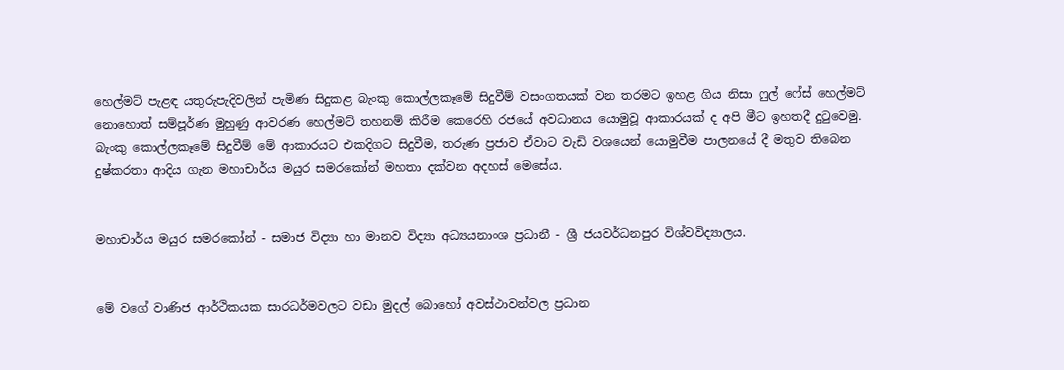හෙල්මට් පැළඳ යතුරුපැදිවලින් පැමිණ සිදුකළ බැංකු කොල්ලකෑමේ සිදුවීම් වසංගතයක් වන තරමට ඉහළ ගිය නිසා ෆුල් ෆේස් හෙල්මට් නොහොත් සම්පූර්ණ මුහුණු ආවරණ හෙල්මට් තහනම් කිරීම කෙරෙහි රජයේ අවධානය යොමුවූ ආකාරයක් ද අපි මීට ඉහතදී දුටුවෙමු. බැංකු කොල්ලකෑමේ සිදුවීම් මේ ආකාරයට එකදිගට සිදුවීම, තරුණ ප්‍රජාව ඒවාට වැඩි වශයෙන් යොමුවීම පාලනයේ දී මතුව තිබෙන දුෂ්කරතා ආදිය ගැන මහාචාර්ය මයුර සමරකෝන් මහතා දක්වන අදහස් මෙසේය.


මහාචාර්ය මයුර සමරකෝන් - සමාජ විද්‍යා හා මානව විද්‍යා අධ්‍යයනාංශ ප්‍රධානී - ශ්‍රී ජයවර්ධනපුර විශ්වවිද්‍යාලය.


මේ වගේ වාණිජ ආර්ථිකයක සාරධර්මවලට වඩා මුදල් බොහෝ අවස්ථාවන්වල ප්‍රධාන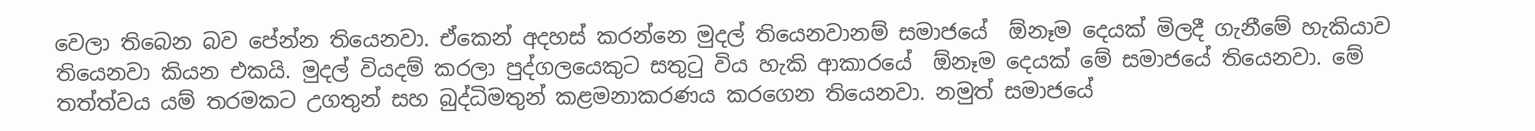වෙලා තිබෙන බව පේන්න තියෙනවා. ඒකෙන් අදහස් කරන්නෙ මුදල් තියෙනවානම් සමාජයේ  ඕනෑම දෙයක් මිලදී ගැනීමේ හැකියාව තියෙනවා කියන එකයි. මුදල් වියදම් කරලා පුද්ගලයෙකුට සතුටු විය හැකි ආකාරයේ  ඕනෑම දෙයක් මේ සමාජයේ තියෙනවා. මේ තත්ත්වය යම් තරමකට උගතුන් සහ බුද්ධිමතුන් කළමනාකරණය කරගෙන තියෙනවා. නමුත් සමාජයේ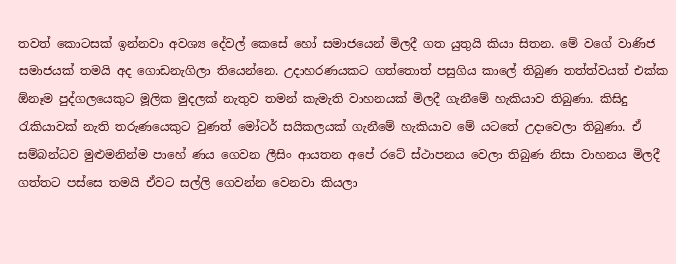තවත් කොටසක් ඉන්නවා අවශ්‍ය දේවල් කෙසේ හෝ සමාජයෙන් මිලදී ගත යුතුයි කියා සිතන. මේ වගේ වාණිජ සමාජයක් තමයි අද ගොඩනැගිලා තියෙන්නෙ. උදාහරණයකට ගත්තොත් පසුගිය කාලේ තිබුණ තත්ත්වයත් එක්ක  ඕනෑම පුද්ගලයෙකුට මූලික මුදලක් නැතුව තමන් කැමැති වාහනයක් මිලදී ගැනීමේ හැකියාව තිබුණා. කිසිදු රැකියාවක් නැති තරුණයෙකුට වුණත් මෝටර් සයිකලයක් ගැනීමේ හැකියාව මේ යටතේ උදාවෙලා තිබුණා. ඒ සම්බන්ධව මුළුමනින්ම පාහේ ණය ගෙවන ලීසිං ආයතන අපේ රටේ ස්ථාපනය වෙලා තිබුණ නිසා වාහනය මිලදී ගත්තට පස්සෙ තමයි ඒවට සල්ලි ගෙවන්න වෙනවා කියලා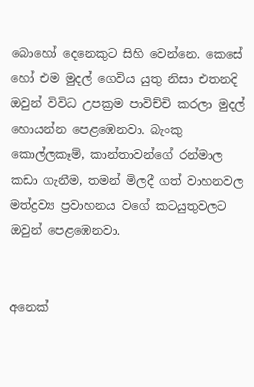බොහෝ දෙනෙකුට සිහි වෙන්නෙ. කෙසේ හෝ එම මුදල් ගෙවිය යුතු නිසා එතනදි ඔවුන් විවිධ උපක්‍රම පාවිච්චි කරලා මුදල් හොයන්න පෙළඹෙනවා. බැංකු කොල්ලකෑම්, කාන්තාවන්ගේ රන්මාල කඩා ගැනීම, තමන් මිලදී ගත් වාහනවල මත්ද්‍රව්‍ය ප්‍රවාහනය වගේ කටයුතුවලට ඔවුන් පෙළඹෙනවා.


අනෙක්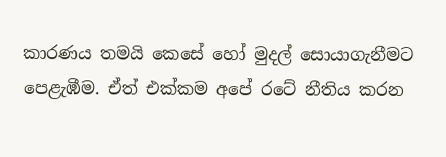කාරණය තමයි කෙසේ හෝ මුදල් සොයාගැනීමට පෙළැඹීම. ඒත් එක්කම අපේ රටේ නීතිය කරන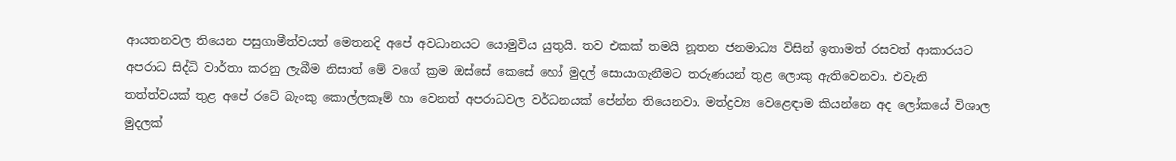ආයතනවල තියෙන පසුගාමීත්වයත් මෙතනදි අපේ අවධානයට යොමුවිය යුතුයි. තව එකක් තමයි නූතන ජනමාධ්‍ය විසින් ඉතාමත් රසවත් ආකාරයට අපරාධ සිද්ධි වාර්තා කරනු ලැබීම නිසාත් මේ වගේ ක්‍රම ඔස්සේ කෙසේ හෝ මුදල් සොයාගැනීමට තරුණයන් තුළ ලොකු ඇතිවෙනවා. එවැනි තත්ත්වයක් තුළ අපේ රටේ බැංකු කොල්ලකෑම් හා වෙනත් අපරාධවල වර්ධනයක් පේන්න තියෙනවා. මත්ද්‍රව්‍ය වෙළෙඳාම කියන්නෙ අද ලෝකයේ විශාල මුදලක්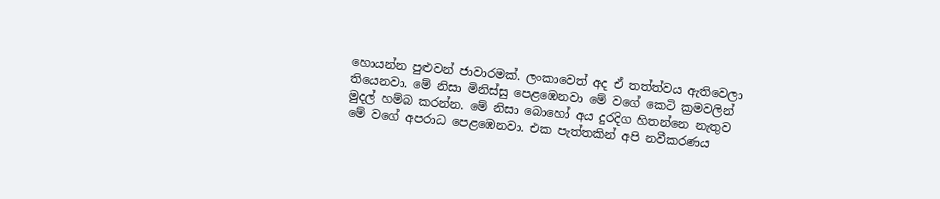හොයන්න පුළුවන් ජාවාරමක්. ලංකාවෙත් අද ඒ තත්ත්වය ඇතිවෙලා තියෙනවා. මේ නිසා මිනිස්සු පෙළඹෙනවා මේ වගේ කෙටි ක්‍රමවලින් මුදල් හම්බ කරන්න. මේ නිසා බොහෝ අය දුරදිග හිතන්නෙ නැතුව මේ වගේ අපරාධ පෙළඹෙනවා. එක පැත්තකින් අපි නවීකරණය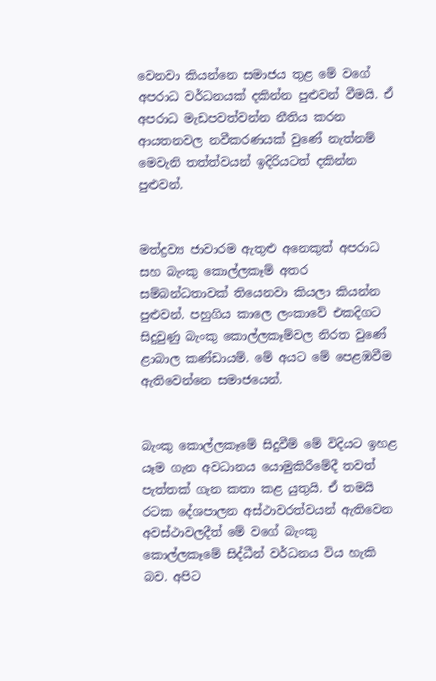වෙනවා කියන්නෙ සමාජය තුළ මේ වගේ අපරාධ වර්ධනයක් දකින්න පුළුවන් වීමයි. ඒ අපරාධ මැඩපවත්වන්න නීතිය කරන ආයතනවල නවීකරණයක් වුණේ නැත්නම් මෙවැනි තත්ත්වයන් ඉදිරියටත් දකින්න පුළුවන්.


මත්ද්‍රව්‍ය ජාවාරම ඇතුළු අනෙකුත් අපරාධ සහ බැංකු කොල්ලකෑම් අතර සම්බන්ධතාවක් තියෙනවා කියලා කියන්න පුළුවන්. පහුගිය කාලෙ ලංකාවේ එකදිගට සිදුවුණු බැංකු කොල්ලකෑම්වල නිරත වුණේ ළාබාල කණ්ඩායම්. මේ අයට මේ පෙළඹවීම ඇතිවෙන්නෙ සමාජයෙන්.


බැංකු කොල්ලකෑමේ සිදුවීම් මේ විදියට ඉහළ යෑම ගැන අවධානය යොමුකිරීමේදී තවත් පැත්තක් ගැන කතා කළ යුතුයි. ඒ තමයි රටක දේශපාලන අස්ථාවරත්වයන් ඇතිවෙන අවස්ථාවලදීත් මේ වගේ බැංකු කොල්ලකෑමේ සිද්ධීන් වර්ධනය විය හැකි බව. අපිට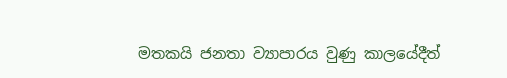මතකයි ජනතා ව්‍යාපාරය වුණු කාලයේදීත්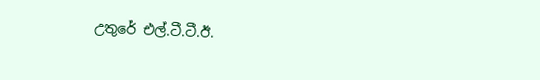උතුරේ එල්.ටී.ටී.ඊ.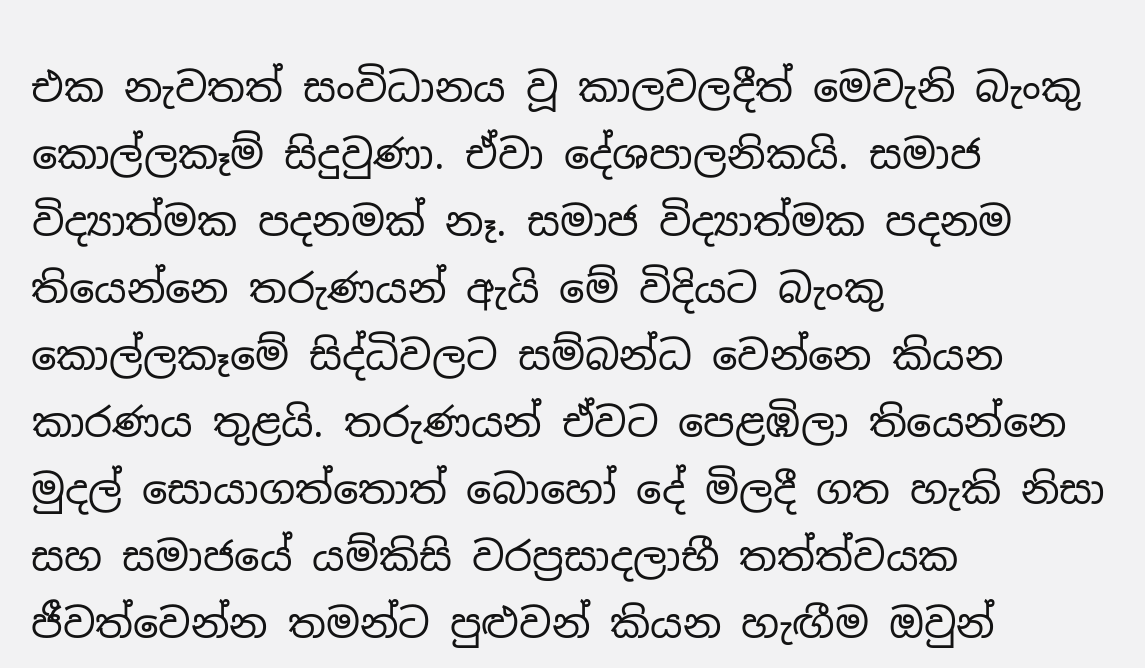එක නැවතත් සංවිධානය වූ කාලවලදීත් මෙවැනි බැංකු කොල්ලකෑම් සිදුවුණා. ඒවා දේශපාලනිකයි. සමාජ විද්‍යාත්මක පදනමක් නෑ. සමාජ විද්‍යාත්මක පදනම තියෙන්නෙ තරුණයන් ඇයි මේ විදියට බැංකු කොල්ලකෑමේ සිද්ධිවලට සම්බන්ධ වෙන්නෙ කියන කාරණය තුළයි. තරුණයන් ඒවට පෙළඹිලා තියෙන්නෙ මුදල් සොයාගත්තොත් බොහෝ දේ මිලදී ගත හැකි නිසා සහ සමාජයේ යම්කිසි වරප්‍රසාදලාභී තත්ත්වයක ජීවත්වෙන්න තමන්ට පුළුවන් කියන හැඟීම ඔවුන්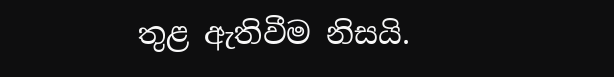තුළ ඇතිවීම නිසයි.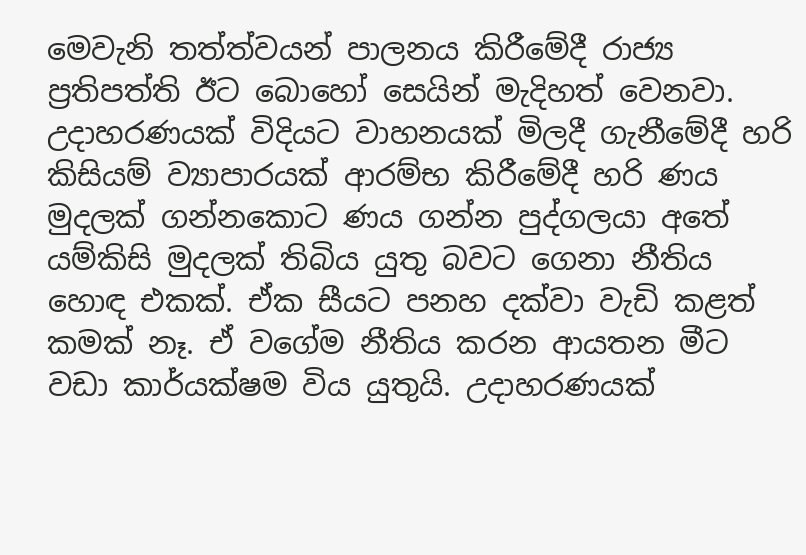මෙවැනි තත්ත්වයන් පාලනය කිරීමේදී රාජ්‍ය ප්‍රතිපත්ති ඊට බොහෝ සෙයින් මැදිහත් වෙනවා. උදාහරණයක් විදියට වාහනයක් මිලදී ගැනීමේදී හරි කිසියම් ව්‍යාපාරයක් ආරම්භ කිරීමේදී හරි ණය මුදලක් ගන්නකොට ණය ගන්න පුද්ගලයා අතේ යම්කිසි මුදලක් තිබිය යුතු බවට ගෙනා නීතිය හොඳ එකක්. ඒක සීයට පනහ දක්වා වැඩි කළත් කමක් නෑ. ඒ වගේම නීතිය කරන ආයතන මීට වඩා කාර්යක්ෂම විය යුතුයි. උදාහරණයක්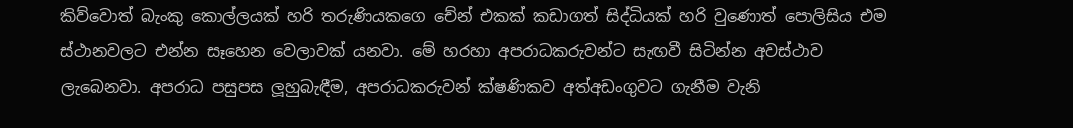කිව්වොත් බැංකු කොල්ලයක් හරි තරුණියකගෙ චේන් එකක් කඩාගත් සිද්ධියක් හරි වුණොත් පොලිසිය එම ස්ථානවලට එන්න සෑහෙන වෙලාවක් යනවා. මේ හරහා අපරාධකරුවන්ට සැඟවී සිටින්න අවස්ථාව ලැබෙනවා. අපරාධ පසුපස ලූහුබැඳීම, අපරාධකරුවන් ක්ෂණිකව අත්අඩංගුවට ගැනීම වැනි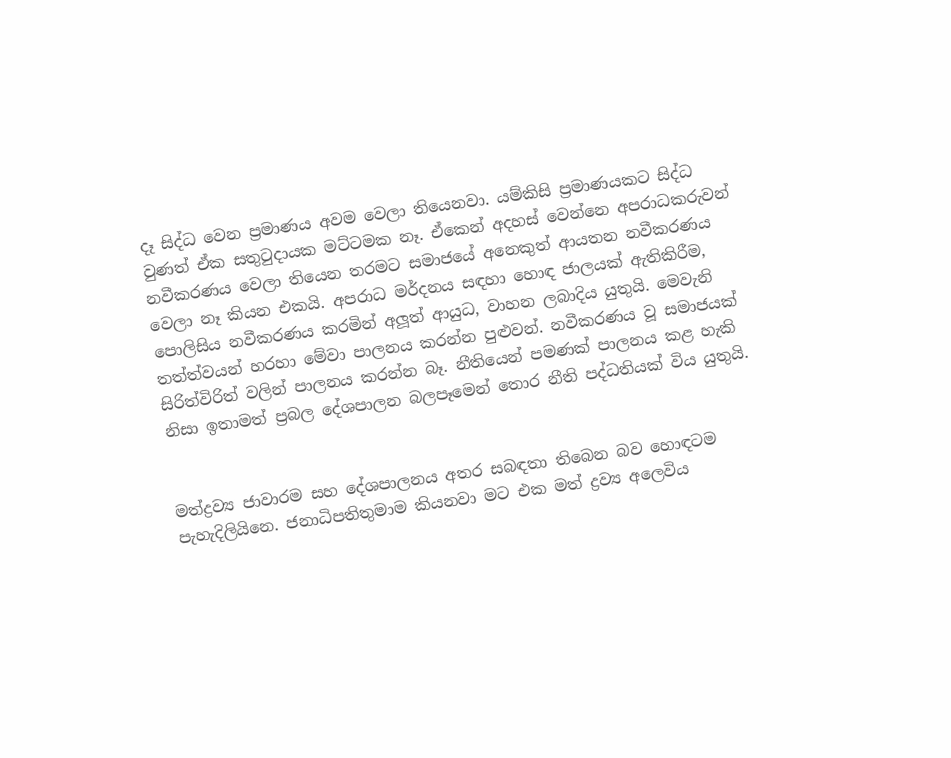දෑ සිද්ධ වෙන ප්‍රමාණය අවම වෙලා තියෙනවා. යම්කිසි ප්‍රමාණයකට සිද්ධ වුණත් ඒක සතුටුදායක මට්ටමක නෑ. ඒකෙන් අදහස් වෙන්නෙ අපරාධකරුවන් නවීකරණය වෙලා තියෙන තරමට සමාජයේ අනෙකුත් ආයතන නවීකරණය වෙලා නෑ කියන එකයි. අපරාධ මර්දනය සඳහා හොඳ ජාලයක් ඇතිකිරීම, පොලිසිය නවීකරණය කරමින් අලූත් ආයුධ, වාහන ලබාදිය යුතුයි. මෙවැනි තත්ත්වයන් හරහා මේවා පාලනය කරන්න පුළුවන්. නවීකරණය වූ සමාජයක් සිරිත්විරිත් වලින් පාලනය කරන්න බෑ. නීතියෙන් පමණක් පාලනය කළ හැකි නිසා ඉතාමත් ප්‍රබල දේශපාලන බලපෑමෙන් තොර නීති පද්ධතියක් විය යුතුයි.


මත්ද්‍රව්‍ය ජාවාරම සහ දේශපාලනය අතර සබඳතා තිබෙන බව හොඳටම පැහැදිලියිනෙ. ජනාධිපතිතුමාම කියනවා මට එක මත් ද්‍රව්‍ය අලෙවිය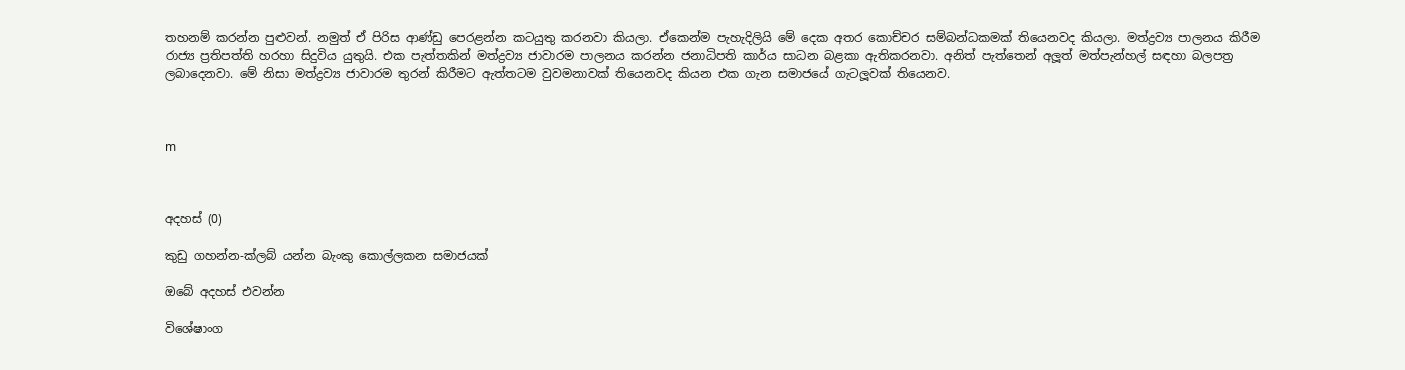තහනම් කරන්න පුළුවන්. නමුත් ඒ පිරිස ආණ්ඩු පෙරළන්න කටයුතු කරනවා කියලා. ඒකෙන්ම පැහැදිලියි මේ දෙක අතර කොච්චර සම්බන්ධකමක් තියෙනවද කියලා. මත්ද්‍රව්‍ය පාලනය කිරීම රාජ්‍ය ප්‍රතිපත්ති හරහා සිදුවිය යුතුයි. එක පැත්තකින් මත්ද්‍රව්‍ය ජාවාරම පාලනය කරන්න ජනාධිපති කාර්ය සාධන බළකා ඇතිකරනවා. අනිත් පැත්තෙන් අලූත් මත්පැන්හල් සඳහා බලපත්‍ර ලබාදෙනවා. මේ නිසා මත්ද්‍රව්‍ය ජාවාරම තුරන් කිරීමට ඇත්තටම වුවමනාවක් තියෙනවද කියන එක ගැන සමාජයේ ගැටලූවක් තියෙනව.



m



අදහස් (0)

කුඩු ගහන්න-ක්ලබ් යන්න බැංකු කොල්ලකන සමාජයක්

ඔබේ අදහස් එවන්න

විශේෂාංග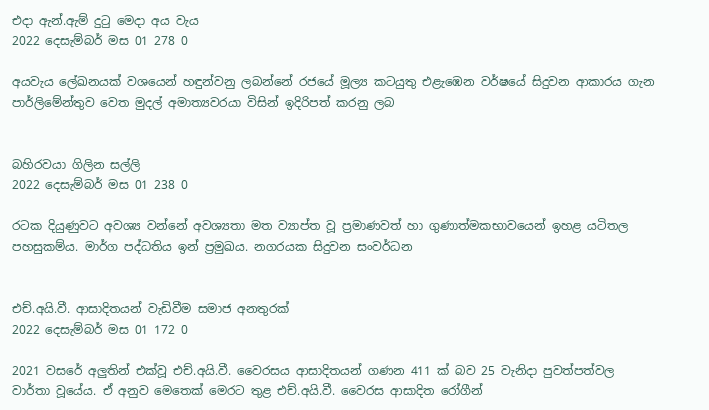එදා ඇන්.ඇම් දුටු මෙදා අය වැය
2022 දෙසැම්බර් මස 01 278 0

අයවැය ලේඛනයක් වශයෙන් හඳුන්වනු ලබන්නේ රජයේ මූල්‍ය කටයුතු එළැඹෙන වර්ෂයේ සිදුවන ආකාරය ගැන පාර්ලිමේන්තුව වෙත මුදල් අමාත්‍යවරයා විසින් ඉදිරිපත් කරනු ලබ


බහිරවයා ගිලින සල්ලි
2022 දෙසැම්බර් මස 01 238 0

රටක දියුණුවට අවශ්‍ය වන්නේ අවශ්‍යතා මත ව්‍යාප්ත වූ ප්‍රමාණවත් හා ගුණාත්මකභාවයෙන් ඉහළ යටිතල පහසුකම්ය. මාර්ග පද්ධතිය ඉන් ප්‍රමුඛය. නගරයක සිදුවන සංවර්ධන


එච්.අයි.වී. ආසාදිතයන් වැඩිවීම සමාජ අනතුරක්
2022 දෙසැම්බර් මස 01 172 0

2021 වසරේ අලුතින් එක්වූ එච්.අයි.වී. වෛරසය ආසාදිතයන් ගණන 411 ක් බව 25 වැනිදා පුවත්පත්වල වාර්තා වූයේය. ඒ අනුව මෙතෙක් මෙරට තුළ එච්.අයි.වී. වෛරස ආසාදිත රෝගීන්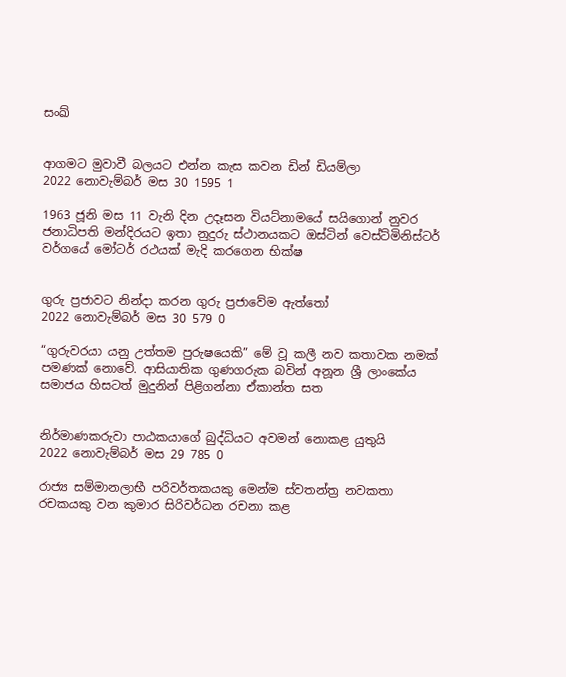සංඛ්‍


ආගමට මුවාවී බලයට එන්න කැස කවන ඩින් ඩියම්ලා
2022 නොවැම්බර් මස 30 1595 1

1963 ජූනි මස 11 වැනි දින උදෑසන වියට්නාමයේ සයිගොන් නුවර ජනාධිපති මන්දිරයට ඉතා නුදුරු ස්ථානයකට ඔස්ටින් වෙස්ට්මිනිස්ටර් වර්ගයේ මෝටර් රථයක් මැදි කරගෙන භික්ෂ


ගුරු ප්‍රජාවට නින්දා කරන ගුරු ප්‍රජාවේම ඇත්තෝ
2022 නොවැම්බර් මස 30 579 0

“ගුරුවරයා යනු උත්තම පුරුෂයෙකි” මේ වූ කලී නව කතාවක නමක් පමණක් නොවේ. ආසියාතික ගුණගරුක බවින් අනූන ශ්‍රී ලාංකේය සමාජය හිසටත් මුදුනින් පිළිගන්නා ඒකාන්ත සත


නිර්මාණකරුවා පාඨකයාගේ බුද්ධියට අවමන් නොකළ යුතුයි
2022 නොවැම්බර් මස 29 785 0

රාජ්‍ය සම්මානලාභී පරිවර්තකයකු මෙන්ම ස්වතන්ත්‍ර නවකතා රචකයකු වන කුමාර සිරිවර්ධන රචනා කළ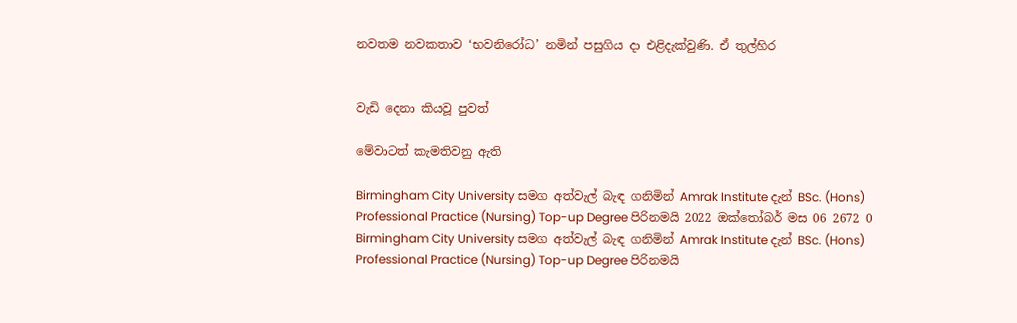නවතම නවකතාව ‘භවනිරෝධ’ නමින් පසුගිය දා එළිදැක්වුණි. ඒ තුල්හිර


වැඩි දෙනා කියවූ පුවත්

මේවාටත් කැමතිවනු ඇති

Birmingham City University සමග අත්වැල් බැඳ ගනිමින් Amrak Institute දැන් BSc. (Hons) Professional Practice (Nursing) Top-up Degree පිරිනමයි 2022 ඔක්තෝබර් මස 06 2672 0
Birmingham City University සමග අත්වැල් බැඳ ගනිමින් Amrak Institute දැන් BSc. (Hons) Professional Practice (Nursing) Top-up Degree පිරිනමයි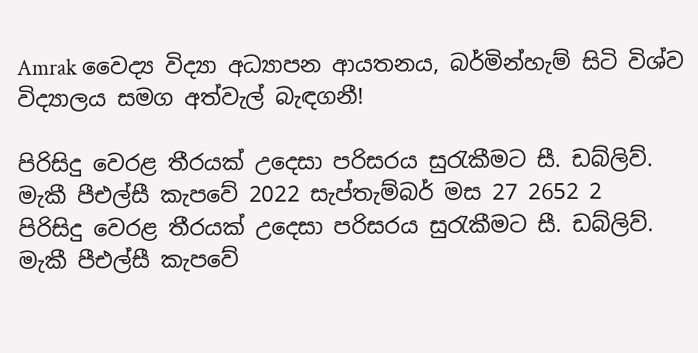Amrak වෛද්‍ය විද්‍යා අධ්‍යාපන ආයතනය, බර්මින්හැම් සිටි විශ්ව විද්‍යාලය සමග අත්වැල් බැඳගනී!

පිරිසිදු වෙරළ තීරයක් උදෙසා පරිසරය සුරැකීමට සී. ඩබ්ලිව්. මැකී පීඑල්සී කැපවේ 2022 සැප්තැම්බර් මස 27 2652 2
පිරිසිදු වෙරළ තීරයක් උදෙසා පරිසරය සුරැකීමට සී. ඩබ්ලිව්. මැකී පීඑල්සී කැපවේ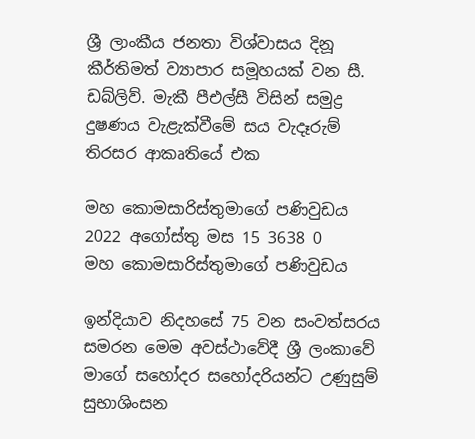ශ්‍රී ලාංකීය ජනතා විශ්වාසය දිනූ කීර්තිමත් ව්‍යාපාර සමූහයක් වන සී. ඩබ්ලිව්. මැකී පීඑල්සී විසින් සමුද්‍ර දුෂණය වැළැක්වීමේ සය වැදෑරුම් තිරසර ආකෘතියේ එක

මහ කොමසාරිස්තුමාගේ පණිවුඩය 2022 අගෝස්තු මස 15 3638 0
මහ කොමසාරිස්තුමාගේ පණිවුඩය

ඉන්දියාව නිදහසේ 75 වන සංවත්සරය සමරන මෙම අවස්ථාවේදී ශ්‍රී ලංකාවේ මාගේ සහෝදර සහෝදරියන්ට උණුසුම් සුභාශිංසන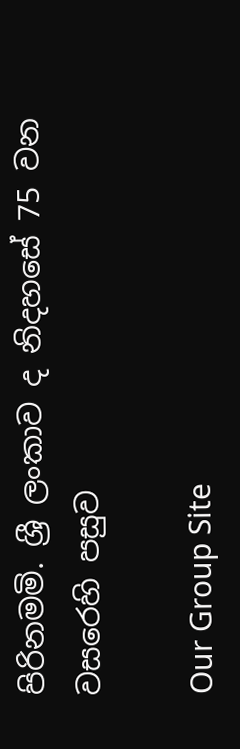පිරිනමමි. ශ්‍රී ලංකාව ද නිදහසේ 75 වන වසරෙහි පසුව

Our Group Site